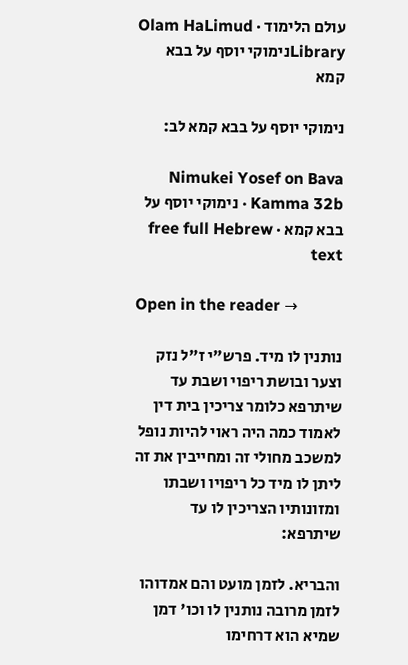עולם הלימוד · Olam HaLimud
Libraryנימוקי יוסף על בבא קמא

נימוקי יוסף על בבא קמא לב:

Nimukei Yosef on Bava Kamma 32b · נימוקי יוסף על בבא קמא · free full Hebrew text

Open in the reader →

נותנין לו מיד. פרש"י ז"ל נזק וצער ובושת ריפוי ושבת עד שיתרפא כלומר צריכין בית דין לאמוד כמה היה ראוי להיות נופל למשכב מחולי זה ומחייבין את זה ליתן לו מיד כל ריפויו ושבתו ומזונותיו הצריכין לו עד שיתרפא:

והבריא. לזמן מועט והם אמדוהו לזמן מרובה נותנין לו וכו' דמן שמיא הוא דרחימו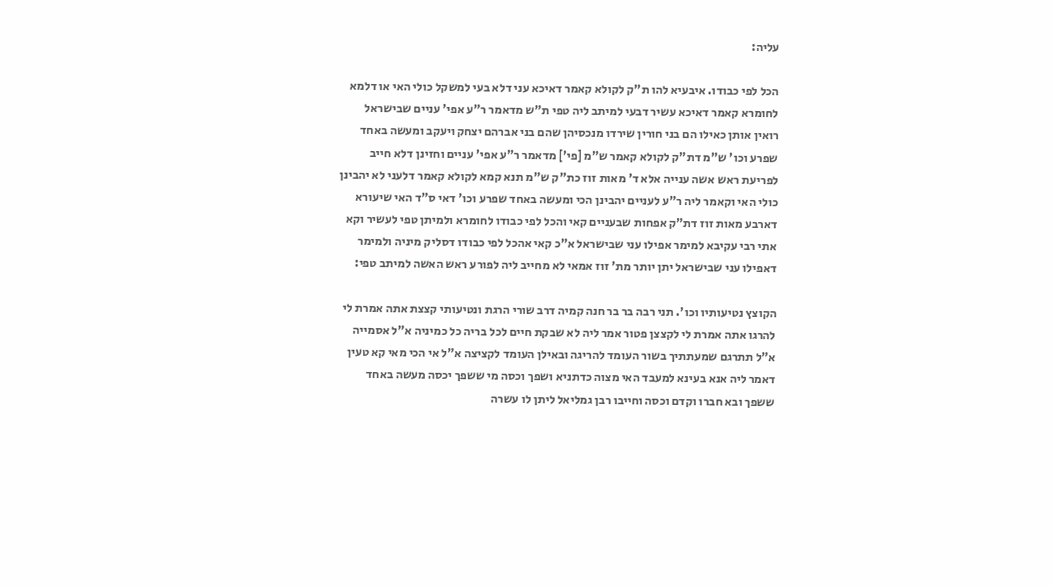עליה:

הכל לפי כבודו. איבעיא להו ת"ק לקולא קאמר דאיכא עני דלא בעי למשקל כולי האי או דלמא לחומרא קאמר דאיכא עשיר דבעי למיתב ליה טפי ת"ש מדאמר ר"ע אפי' עניים שבישראל רואין אותן כאילו הם בני חורין שירדו מנכסיהן שהם בני אברהם יצחק ויעקב ומעשה באחד שפרע וכו' ש"מ דת"ק לקולא קאמר ש"מ [פי'] מדאמר ר"ע אפי' עניים וחזינן דלא חייב לפריעת ראש אשה ענייה אלא ד' מאות זוז כת"ק ש"מ תנא קמא לקולא קאמר דלעני לא יהבינן כולי האי וקאמר ליה ר"ע לעניים יהבינן הכי ומעשה באחד שפרע וכו' דאי ס"ד האי שיעורא דארבע מאות זוז דת"ק אפחות שבעניים קאי והכל לפי כבודו לחומרא ולמיתן טפי לעשיר וקא אתי רבי עקיבא למימר אפילו עני שבישראל א"כ קאי אהכל לפי כבודו דסליק מיניה ולמימר דאפילו עני שבישראל יתן יותר מת' זוז אמאי לא מחייב ליה לפורע ראש האשה למיתב טפי:

הקוצץ נטיעותיו וכו'. תני רבה בר בר חנה קמיה דרב שורי הרגת ונטיעותי קצצת אתה אמרת לי להרגו אתה אמרת לי לקצצן פטור אמר ליה לא שבקת חיים לכל בריה כל כמיניה א"ל אסמייה א"ל תתרגם שמעתתיך בשור העומד להריגה ובאילן העומד לקציצה א"ל אי הכי מאי קא טעין דאמר ליה אנא בעינא למעבד האי מצוה כדתניא ושפך וכסה מי ששפך יכסה מעשה באחד ששפך ובא חברו וקדם וכסה וחייבו רבן גמליאל ליתן לו עשרה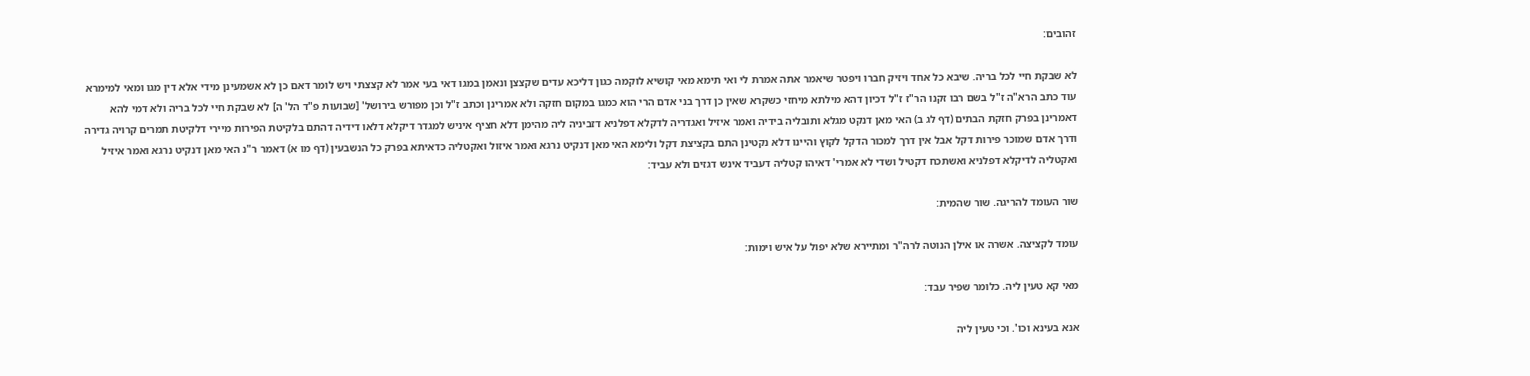זהובים:

לא שבקת חיי לכל בריה. שיבא כל אחד ויזיק חברו ויפטר שיאמר אתה אמרת לי ואי תימא מאי קושיא לוקמה כגון דליכא עדים שקצצן ונאמן במגו דאי בעי אמר לא קצצתי ויש לומר דאם כן לא אשמעינן מידי אלא דין מגו ומאי למימרא עוד כתב הרא"ה ז"ל בשם רבו זקנו הר"ז ז"ל דכיון דהא מילתא מיחזי כשקרא שאין כן דרך בני אדם הרי הוא כמגו במקום חזקה ולא אמרינן וכתב ז"ל וכן מפורש בירושל' [שבועות פ"ד הל' ה] לא שבקת חיי לכל בריה ולא דמי להא דאמרינן בפרק חזקת הבתים (דף לג ב) האי מאן דנקט מגלא ותובליה בידיה ואמר איזיל ואגדריה לדקלא דפלניא דזביניה ליה מהימן דלא חציף איניש למגדר דיקלא דלאו דידיה דהתם בלקיטת הפירות מיירי דלקיטת תמרים קרויה גדירה ודרך אדם שמוכר פירות דקל אבל אין דרך למכור הדקל לקוץ והיינו דלא נקטינן התם בקציצת דקל ולימא האי מאן דנקיט נרגא ואמר איזול ואקטליה כדאיתא בפרק כל הנשבעין (דף מו א) דאמר ר"נ האי מאן דנקיט נרגא ואמר איזיל ואקטליה לדיקלא דפלניא ואשתכח דקטיל ושדי לא אמרי' דאיהו קטליה דעביד אינש דגזים ולא עביד:

שור העומד להריגה. שור שהמית:

עומד לקציצה. אשרה או אילן הנוטה לרה"ר ומתיירא שלא יפול על איש וימות:

מאי קא טעין ליה. כלומר שפיר עבד:

אנא בעינא וכו'. וכי טעין ליה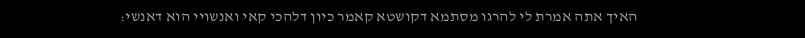האיך אתה אמרת לי להרגו מסתמא דקושטא קאמר כיון דלהכי קאי ואנשויי הוא דאנשי: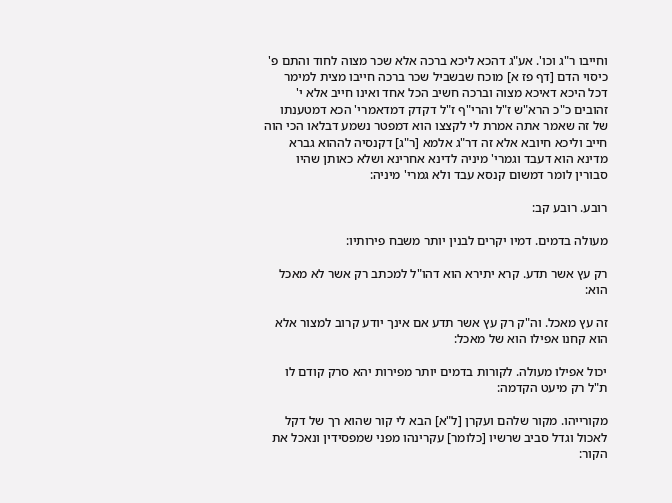וחייבו ר"ג וכו'. אע"ג דהכא ליכא ברכה אלא שכר מצוה לחוד והתם פ' כיסוי הדם [דף פז א] מוכח שבשביל שכר ברכה חייבו מצית למימר דכל היכא דאיכא מצוה וברכה חשיב הכל אחד ואינו חייב אלא י' זהובים כ"כ הרא"ש ז"ל והרי"ף ז"ל דקדק דמדאמרי' הכא דמטענתו של זה שאמר אתה אמרת לי לקצצו הוא דמפטר נשמע דבלאו הכי הוה חייב וליכא חיובא אלא זה דר"ג אלמא [ר"ג] דקנסיה לההוא גברא מדינא הוא דעבד וגמרי' מיניה לדינא אחרינא ושלא כאותן שהיו סבורין לומר דמשום קנסא עבד ולא גמרי' מיניה:

רובע. רובע קב:

מעולה בדמים. דמיו יקרים לבנין יותר משבח פירותיו:

רק עץ אשר תדע. קרא יתירא הוא דהו"ל למכתב רק אשר לא מאכל הוא:

זה עץ מאכל. וה"ק רק עץ אשר תדע אם אינך יודע קרוב למצור אלא הוא קחנו אפילו הוא של מאכל:

יכול אפילו מעולה. לקורות בדמים יותר מפירות יהא סרק קודם לו ת"ל רק מיעט הקדמה:

מקורייהו. מקור שלהם ועקרן [ל"א] הבא לי קור שהוא רך של דקל לאכול וגדל סביב שרשיו [כלומר] עקרינהו מפני שמפסידין ונאכל את הקור: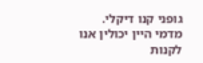גופני קנו דיקלי. מדמי היין יכולין אנו לקנות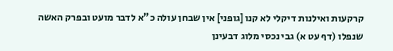קרקעות ואילנות דיקלי לא קנו [גופני] אין שבחן עולה כ"א לדבר מועט ובפרק האשה שנפלו (דף עט א) גבי נכסי מלוג דבעינן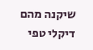שיקנה מהם דיקלי טפי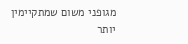מגופני משום שמתקיימין יותר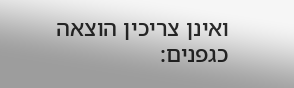ואינן צריכין הוצאה כגפנים: